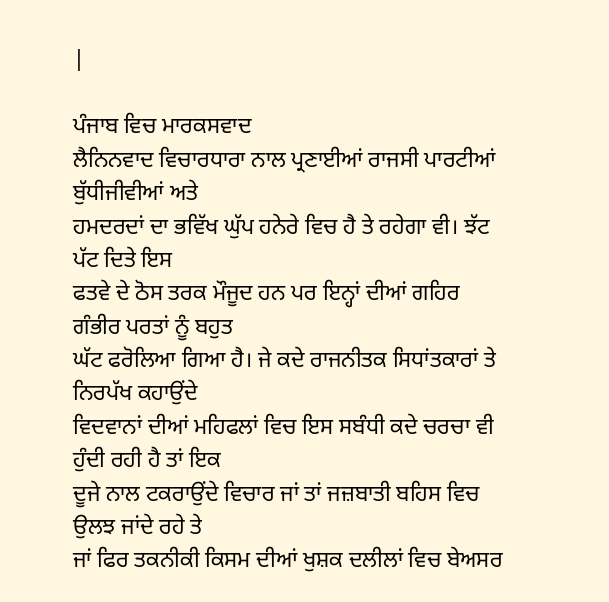|

ਪੰਜਾਬ ਵਿਚ ਮਾਰਕਸਵਾਦ
ਲੈਨਿਨਵਾਦ ਵਿਚਾਰਧਾਰਾ ਨਾਲ ਪ੍ਰਣਾਈਆਂ ਰਾਜਸੀ ਪਾਰਟੀਆਂ ਬੁੱਧੀਜੀਵੀਆਂ ਅਤੇ
ਹਮਦਰਦਾਂ ਦਾ ਭਵਿੱਖ ਘੁੱਪ ਹਨੇਰੇ ਵਿਚ ਹੈ ਤੇ ਰਹੇਗਾ ਵੀ। ਝੱਟ ਪੱਟ ਦਿਤੇ ਇਸ
ਫਤਵੇ ਦੇ ਠੋਸ ਤਰਕ ਮੌਜੂਦ ਹਨ ਪਰ ਇਨ੍ਹਾਂ ਦੀਆਂ ਗਹਿਰ ਗੰਭੀਰ ਪਰਤਾਂ ਨੂੰ ਬਹੁਤ
ਘੱਟ ਫਰੋਲਿਆ ਗਿਆ ਹੈ। ਜੇ ਕਦੇ ਰਾਜਨੀਤਕ ਸਿਧਾਂਤਕਾਰਾਂ ਤੇ ਨਿਰਪੱਖ ਕਹਾਉਂਦੇ
ਵਿਦਵਾਨਾਂ ਦੀਆਂ ਮਹਿਫਲਾਂ ਵਿਚ ਇਸ ਸਬੰਧੀ ਕਦੇ ਚਰਚਾ ਵੀ ਹੁੰਦੀ ਰਹੀ ਹੈ ਤਾਂ ਇਕ
ਦੂਜੇ ਨਾਲ ਟਕਰਾਉਂਦੇ ਵਿਚਾਰ ਜਾਂ ਤਾਂ ਜਜ਼ਬਾਤੀ ਬਹਿਸ ਵਿਚ ਉਲਝ ਜਾਂਦੇ ਰਹੇ ਤੇ
ਜਾਂ ਫਿਰ ਤਕਨੀਕੀ ਕਿਸਮ ਦੀਆਂ ਖੁਸ਼ਕ ਦਲੀਲਾਂ ਵਿਚ ਬੇਅਸਰ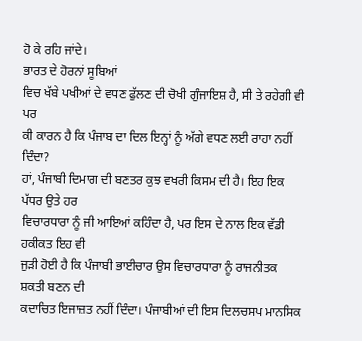ਹੋ ਕੇ ਰਹਿ ਜਾਂਦੇ।
ਭਾਰਤ ਦੇ ਹੋਰਨਾਂ ਸੂਬਿਆਂ
ਵਿਚ ਖੱਬੇ ਪਖੀਆਂ ਦੇ ਵਧਣ ਫੁੱਲਣ ਦੀ ਚੋਖੀ ਗੁੰਜਾਇਸ਼ ਹੈ, ਸੀ ਤੇ ਰਹੇਗੀ ਵੀ ਪਰ
ਕੀ ਕਾਰਨ ਹੈ ਕਿ ਪੰਜਾਬ ਦਾ ਦਿਲ ਇਨ੍ਹਾਂ ਨੂੰ ਅੱਗੇ ਵਧਣ ਲਈ ਰਾਹਾ ਨਹੀਂ ਦਿੰਦਾ?
ਹਾਂ, ਪੰਜਾਬੀ ਦਿਮਾਗ ਦੀ ਬਣਤਰ ਕੁਝ ਵਖਰੀ ਕਿਸਮ ਦੀ ਹੈ। ਇਹ ਇਕ ਪੱਧਰ ਉਤੇ ਹਰ
ਵਿਚਾਰਧਾਰਾ ਨੂੰ ਜੀ ਆਇਆਂ ਕਹਿੰਦਾ ਹੈ, ਪਰ ਇਸ ਦੇ ਨਾਲ ਇਕ ਵੱਡੀ ਹਕੀਕਤ ਇਹ ਵੀ
ਜੁੜੀ ਹੋਈ ਹੈ ਕਿ ਪੰਜਾਬੀ ਭਾਈਚਾਰ ਉਸ ਵਿਚਾਰਧਾਰਾ ਨੂੰ ਰਾਜਨੀਤਕ ਸ਼ਕਤੀ ਬਣਨ ਦੀ
ਕਦਾਚਿਤ ਇਜਾਜ਼ਤ ਨਹੀਂ ਦਿੰਦਾ। ਪੰਜਾਬੀਆਂ ਦੀ ਇਸ ਦਿਲਚਸਪ ਮਾਨਸਿਕ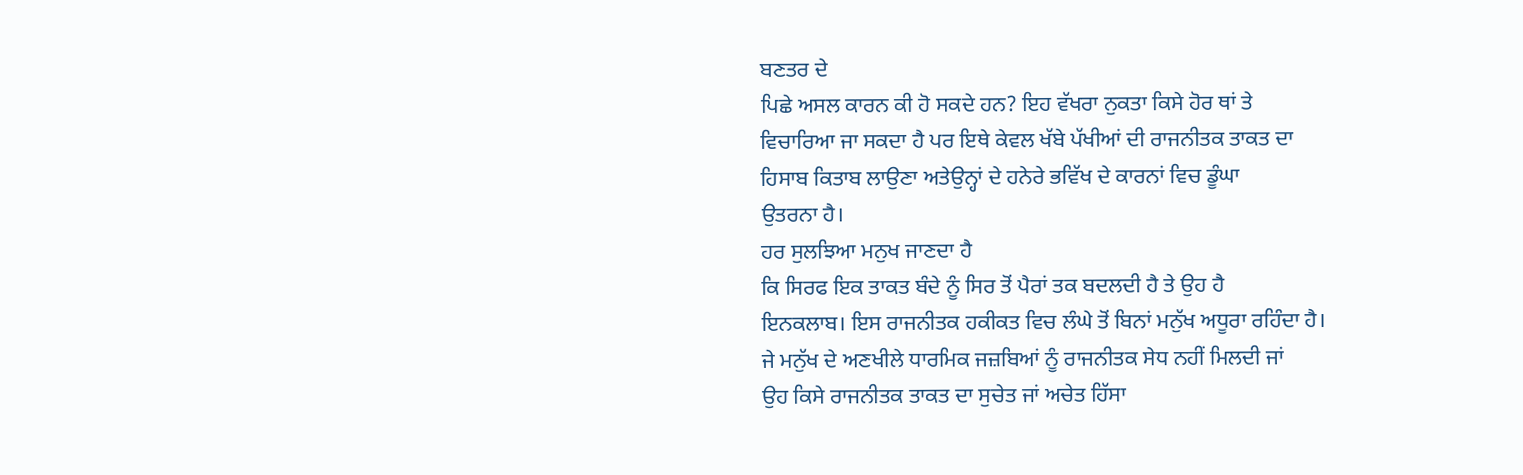ਬਣਤਰ ਦੇ
ਪਿਛੇ ਅਸਲ ਕਾਰਨ ਕੀ ਹੋ ਸਕਦੇ ਹਨ? ਇਹ ਵੱਖਰਾ ਨੁਕਤਾ ਕਿਸੇ ਹੋਰ ਥਾਂ ਤੇ
ਵਿਚਾਰਿਆ ਜਾ ਸਕਦਾ ਹੈ ਪਰ ਇਥੇ ਕੇਵਲ ਖੱਬੇ ਪੱਖੀਆਂ ਦੀ ਰਾਜਨੀਤਕ ਤਾਕਤ ਦਾ
ਹਿਸਾਬ ਕਿਤਾਬ ਲਾਉਣਾ ਅਤੇਉਨ੍ਹਾਂ ਦੇ ਹਨੇਰੇ ਭਵਿੱਖ ਦੇ ਕਾਰਨਾਂ ਵਿਚ ਡੂੰਘਾ
ਉਤਰਨਾ ਹੈ।
ਹਰ ਸੁਲਝਿਆ ਮਨੁਖ ਜਾਣਦਾ ਹੈ
ਕਿ ਸਿਰਫ ਇਕ ਤਾਕਤ ਬੰਦੇ ਨੂੰ ਸਿਰ ਤੋਂ ਪੈਰਾਂ ਤਕ ਬਦਲਦੀ ਹੈ ਤੇ ਉਹ ਹੈ
ਇਨਕਲਾਬ। ਇਸ ਰਾਜਨੀਤਕ ਹਕੀਕਤ ਵਿਚ ਲੰਘੇ ਤੋਂ ਬਿਨਾਂ ਮਨੁੱਖ ਅਧੂਰਾ ਰਹਿੰਦਾ ਹੈ।
ਜੇ ਮਨੁੱਖ ਦੇ ਅਣਖੀਲੇ ਧਾਰਮਿਕ ਜਜ਼ਬਿਆਂ ਨੂੰ ਰਾਜਨੀਤਕ ਸੇਧ ਨਹੀਂ ਮਿਲਦੀ ਜਾਂ
ਉਹ ਕਿਸੇ ਰਾਜਨੀਤਕ ਤਾਕਤ ਦਾ ਸੁਚੇਤ ਜਾਂ ਅਚੇਤ ਹਿੱਸਾ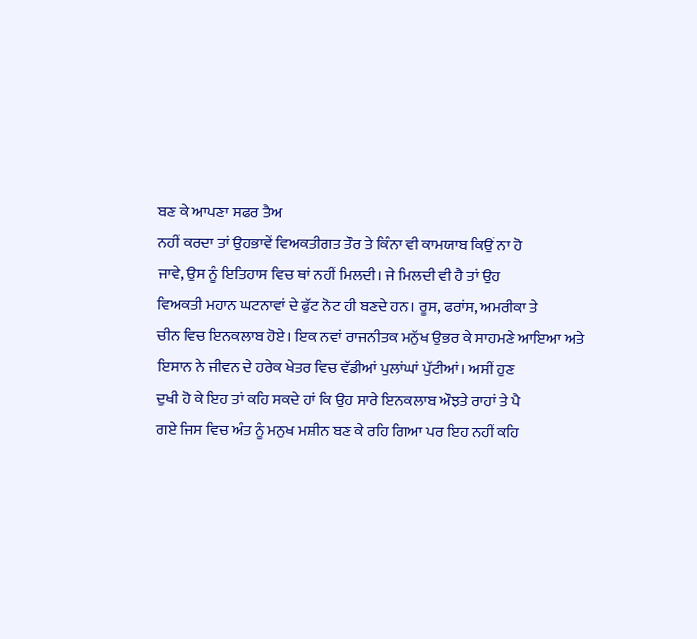ਬਣ ਕੇ ਆਪਣਾ ਸਫਰ ਤੈਅ
ਨਹੀਂ ਕਰਦਾ ਤਾਂ ਉਹਭਾਵੇਂ ਵਿਅਕਤੀਗਤ ਤੌਰ ਤੇ ਕਿੰਨਾ ਵੀ ਕਾਮਯਾਬ ਕਿਉਂ ਨਾ ਹੋ
ਜਾਵੇ, ਉਸ ਨੂੰ ਇਤਿਹਾਸ ਵਿਚ ਥਾਂ ਨਹੀਂ ਮਿਲਦੀ। ਜੇ ਮਿਲਦੀ ਵੀ ਹੈ ਤਾਂ ਉਹ
ਵਿਅਕਤੀ ਮਹਾਨ ਘਟਨਾਵਾਂ ਦੇ ਫੁੱਟ ਨੋਟ ਹੀ ਬਣਦੇ ਹਨ। ਰੂਸ, ਫਰਾਂਸ, ਅਮਰੀਕਾ ਤੇ
ਚੀਨ ਵਿਚ ਇਨਕਲਾਬ ਹੋਏ। ਇਕ ਨਵਾਂ ਰਾਜਨੀਤਕ ਮਨੁੱਖ ਉਭਰ ਕੇ ਸਾਹਮਣੇ ਆਇਆ ਅਤੇ
ਇਸਾਨ ਨੇ ਜੀਵਨ ਦੇ ਹਰੇਕ ਖੇਤਰ ਵਿਚ ਵੱਡੀਆਂ ਪੁਲਾਂਘਾਂ ਪੁੱਟੀਆਂ। ਅਸੀਂ ਹੁਣ
ਦੁਖੀ ਹੋ ਕੇ ਇਹ ਤਾਂ ਕਹਿ ਸਕਦੇ ਹਾਂ ਕਿ ਉਹ ਸਾਰੇ ਇਨਕਲਾਬ ਔਝਤੇ ਰਾਹਾਂ ਤੇ ਪੈ
ਗਏ ਜਿਸ ਵਿਚ ਅੰਤ ਨੂੰ ਮਨੁਖ ਮਸ਼ੀਨ ਬਣ ਕੇ ਰਹਿ ਗਿਆ ਪਰ ਇਹ ਨਹੀਂ ਕਹਿ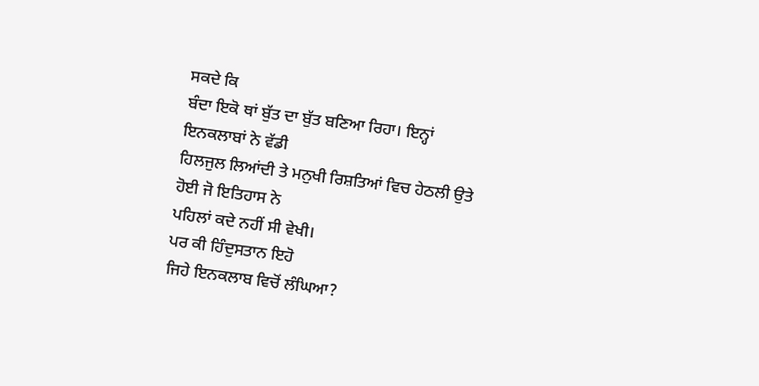ਸਕਦੇ ਕਿ
ਬੰਦਾ ਇਕੋ ਥਾਂ ਬੁੱਤ ਦਾ ਬੁੱਤ ਬਣਿਆ ਰਿਹਾ। ਇਨ੍ਹਾਂ ਇਨਕਲਾਬਾਂ ਨੇ ਵੱਡੀ
ਹਿਲਜੁਲ ਲਿਆਂਦੀ ਤੇ ਮਨੁਖੀ ਰਿਸ਼ਤਿਆਂ ਵਿਚ ਹੇਠਲੀ ਉਤੇ ਹੋਈ ਜੋ ਇਤਿਹਾਸ ਨੇ
ਪਹਿਲਾਂ ਕਦੇ ਨਹੀਂ ਸੀ ਵੇਖੀ।
ਪਰ ਕੀ ਹਿੰਦੁਸਤਾਨ ਇਹੋ
ਜਿਹੇ ਇਨਕਲਾਬ ਵਿਚੋਂ ਲੰਘਿਆ?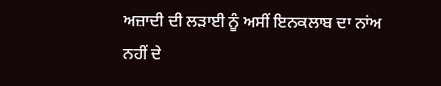ਅਜ਼ਾਦੀ ਦੀ ਲੜਾਈ ਨੂੰ ਅਸੀਂ ਇਨਕਲਾਬ ਦਾ ਨਾਂਅ
ਨਹੀਂ ਦੇ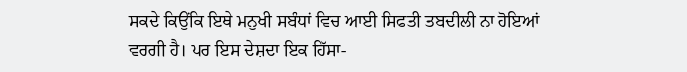ਸਕਦੇ ਕਿਉਂਕਿ ਇਥੇ ਮਨੁਖੀ ਸਬੰਧਾਂ ਵਿਚ ਆਈ ਸਿਫਤੀ ਤਬਦੀਲੀ ਨਾ ਹੋਇਆਂ
ਵਰਗੀ ਹੈ। ਪਰ ਇਸ ਦੇਸ਼ਦਾ ਇਕ ਹਿੱਸਾ-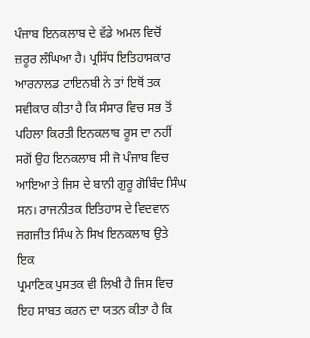ਪੰਜਾਬ ਇਨਕਲਾਬ ਦੇ ਵੱਡੇ ਅਮਲ ਵਿਚੋਂ
ਜ਼ਰੂਰ ਲੰਘਿਆ ਹੈ। ਪ੍ਰਸਿੱਧ ਇਤਿਹਾਸਕਾਰ ਆਰਨਾਲਡ ਟਾਇਨਬੀ ਨੇ ਤਾਂ ਇਥੋਂ ਤਕ
ਸਵੀਕਾਰ ਕੀਤਾ ਹੈ ਕਿ ਸੰਸਾਰ ਵਿਚ ਸਭ ਤੋਂ ਪਹਿਲਾ ਕਿਰਤੀ ਇਨਕਲਾਬ ਰੂਸ ਦਾ ਨਹੀਂ
ਸਗੋਂ ਉਹ ਇਨਕਲਾਬ ਸੀ ਜੋ ਪੰਜਾਬ ਵਿਚ ਆਇਆ ਤੇ ਜਿਸ ਦੇ ਬਾਨੀ ਗੁਰੂ ਗੋਬਿੰਦ ਸਿੰਘ
ਸਨ। ਰਾਜਨੀਤਕ ਇਤਿਹਾਸ ਦੇ ਵਿਦਵਾਨ ਜਗਜੀਤ ਸਿੰਘ ਨੇ ਸਿਖ ਇਨਕਲਾਬ ਉਤੇ ਇਕ
ਪ੍ਰਮਾਣਿਕ ਪੁਸਤਕ ਵੀ ਲਿਖੀ ਹੈ ਜਿਸ ਵਿਚ ਇਹ ਸਾਬਤ ਕਰਨ ਦਾ ਯਤਨ ਕੀਤਾ ਹੈ ਕਿ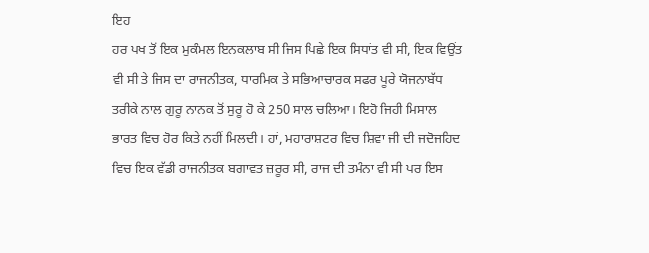ਇਹ
ਹਰ ਪਖ ਤੋਂ ਇਕ ਮੁਕੰਮਲ ਇਨਕਲਾਬ ਸੀ ਜਿਸ ਪਿਛੇ ਇਕ ਸਿਧਾਂਤ ਵੀ ਸੀ, ਇਕ ਵਿਉਂਤ
ਵੀ ਸੀ ਤੇ ਜਿਸ ਦਾ ਰਾਜਨੀਤਕ, ਧਾਰਮਿਕ ਤੇ ਸਭਿਆਚਾਰਕ ਸਫਰ ਪੂਰੇ ਯੋਜਨਾਬੱਧ
ਤਰੀਕੇ ਨਾਲ ਗੁਰੂ ਨਾਨਕ ਤੋਂ ਸੁਰੂ ਹੋ ਕੇ 250 ਸਾਲ ਚਲਿਆ। ਇਹੋ ਜਿਹੀ ਮਿਸਾਲ
ਭਾਰਤ ਵਿਚ ਹੋਰ ਕਿਤੇ ਨਹੀਂ ਮਿਲਦੀ। ਹਾਂ, ਮਹਾਰਾਸ਼ਟਰ ਵਿਚ ਸ਼ਿਵਾ ਜੀ ਦੀ ਜਦੋਜਹਿਦ
ਵਿਚ ਇਕ ਵੱਡੀ ਰਾਜਨੀਤਕ ਬਗਾਵਤ ਜ਼ਰੂਰ ਸੀ, ਰਾਜ ਦੀ ਤਮੰਨਾ ਵੀ ਸੀ ਪਰ ਇਸ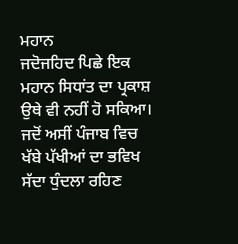ਮਹਾਨ
ਜਦੋਜਹਿਦ ਪਿਛੇ ਇਕ ਮਹਾਨ ਸਿਧਾਂਤ ਦਾ ਪ੍ਰਕਾਸ਼ ਉਥੇ ਵੀ ਨਹੀਂ ਹੋ ਸਕਿਆ।
ਜਦੋਂ ਅਸੀਂ ਪੰਜਾਬ ਵਿਚ
ਖੱਬੇ ਪੱਖੀਆਂ ਦਾ ਭਵਿਖ ਸੱਦਾ ਧੁੰਦਲਾ ਰਹਿਣ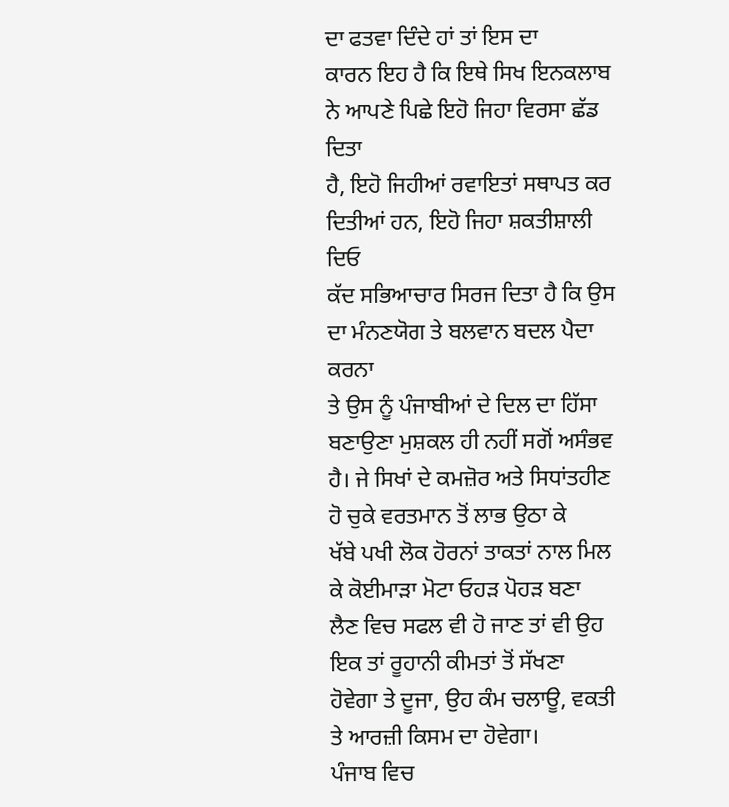ਦਾ ਫਤਵਾ ਦਿੰਦੇ ਹਾਂ ਤਾਂ ਇਸ ਦਾ
ਕਾਰਨ ਇਹ ਹੈ ਕਿ ਇਥੇ ਸਿਖ ਇਨਕਲਾਬ ਨੇ ਆਪਣੇ ਪਿਛੇ ਇਹੋ ਜਿਹਾ ਵਿਰਸਾ ਛੱਡ ਦਿਤਾ
ਹੈ, ਇਹੋ ਜਿਹੀਆਂ ਰਵਾਇਤਾਂ ਸਥਾਪਤ ਕਰ ਦਿਤੀਆਂ ਹਨ, ਇਹੋ ਜਿਹਾ ਸ਼ਕਤੀਸ਼ਾਲੀ ਦਿਓ
ਕੱਦ ਸਭਿਆਚਾਰ ਸਿਰਜ ਦਿਤਾ ਹੈ ਕਿ ਉਸ ਦਾ ਮੰਨਣਯੋਗ ਤੇ ਬਲਵਾਨ ਬਦਲ ਪੈਦਾ ਕਰਨਾ
ਤੇ ਉਸ ਨੂੰ ਪੰਜਾਬੀਆਂ ਦੇ ਦਿਲ ਦਾ ਹਿੱਸਾ ਬਣਾਉਣਾ ਮੁਸ਼ਕਲ ਹੀ ਨਹੀਂ ਸਗੋਂ ਅਸੰਭਵ
ਹੈ। ਜੇ ਸਿਖਾਂ ਦੇ ਕਮਜ਼ੋਰ ਅਤੇ ਸਿਧਾਂਤਹੀਣ ਹੋ ਚੁਕੇ ਵਰਤਮਾਨ ਤੋਂ ਲਾਭ ਉਠਾ ਕੇ
ਖੱਬੇ ਪਖੀ ਲੋਕ ਹੋਰਨਾਂ ਤਾਕਤਾਂ ਨਾਲ ਮਿਲ ਕੇ ਕੋਈਮਾੜਾ ਮੋਟਾ ਓਹੜ ਪੋਹੜ ਬਣਾ
ਲੈਣ ਵਿਚ ਸਫਲ ਵੀ ਹੋ ਜਾਣ ਤਾਂ ਵੀ ਉਹ ਇਕ ਤਾਂ ਰੂਹਾਨੀ ਕੀਮਤਾਂ ਤੋਂ ਸੱਖਣਾ
ਹੋਵੇਗਾ ਤੇ ਦੂਜਾ, ਉਹ ਕੰਮ ਚਲਾਊ, ਵਕਤੀ ਤੇ ਆਰਜ਼ੀ ਕਿਸਮ ਦਾ ਹੋਵੇਗਾ।
ਪੰਜਾਬ ਵਿਚ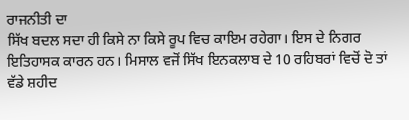ਰਾਜਨੀਤੀ ਦਾ
ਸਿੱਖ ਬਦਲ ਸਦਾ ਹੀ ਕਿਸੇ ਨਾ ਕਿਸੇ ਰੂਪ ਵਿਚ ਕਾਇਮ ਰਹੇਗਾ। ਇਸ ਦੇ ਨਿਗਰ
ਇਤਿਹਾਸਕ ਕਾਰਨ ਹਨ। ਮਿਸਾਲ ਵਜੋਂ ਸਿੱਖ ਇਨਕਲਾਬ ਦੇ 10 ਰਹਿਬਰਾਂ ਵਿਚੋਂ ਦੋ ਤਾਂ
ਵੱਡੇ ਸ਼ਹੀਦ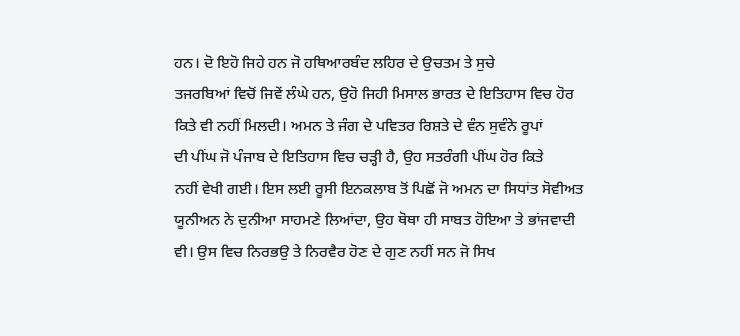ਹਨ। ਦੋ ਇਹੋ ਜਿਹੇ ਹਨ ਜੋ ਹਥਿਆਰਬੰਦ ਲਹਿਰ ਦੇ ਉਚਤਮ ਤੇ ਸੁਚੇ
ਤਜਰਬਿਆਂ ਵਿਚੋਂ ਜਿਵੇਂ ਲੰਘੇ ਹਨ, ਉਹੋ ਜਿਹੀ ਮਿਸਾਲ ਭਾਰਤ ਦੇ ਇਤਿਹਾਸ ਵਿਚ ਹੋਰ
ਕਿਤੇ ਵੀ ਨਹੀਂ ਮਿਲਦੀ। ਅਮਨ ਤੇ ਜੰਗ ਦੇ ਪਵਿਤਰ ਰਿਸ਼ਤੇ ਦੇ ਵੰਨ ਸੁਵੰਨੇ ਰੂਪਾਂ
ਦੀ ਪੀਂਘ ਜੋ ਪੰਜਾਬ ਦੇ ਇਤਿਹਾਸ ਵਿਚ ਚੜ੍ਹੀ ਹੈ, ਉਹ ਸਤਰੰਗੀ ਪੀਂਘ ਹੋਰ ਕਿਤੇ
ਨਹੀਂ ਵੇਖੀ ਗਈ। ਇਸ ਲਈ ਰੂਸੀ ਇਨਕਲਾਬ ਤੋਂ ਪਿਛੋਂ ਜੋ ਅਮਨ ਦਾ ਸਿਧਾਂਤ ਸੋਵੀਅਤ
ਯੂਨੀਅਨ ਨੇ ਦੁਨੀਆ ਸਾਹਮਣੇ ਲਿਆਂਦਾ, ਉਹ ਥੋਥਾ ਹੀ ਸਾਬਤ ਹੋਇਆ ਤੇ ਭਾਂਜਵਾਦੀ
ਵੀ। ਉਸ ਵਿਚ ਨਿਰਭਉ ਤੇ ਨਿਰਵੈਰ ਹੋਣ ਦੇ ਗੁਣ ਨਹੀਂ ਸਨ ਜੋ ਸਿਖ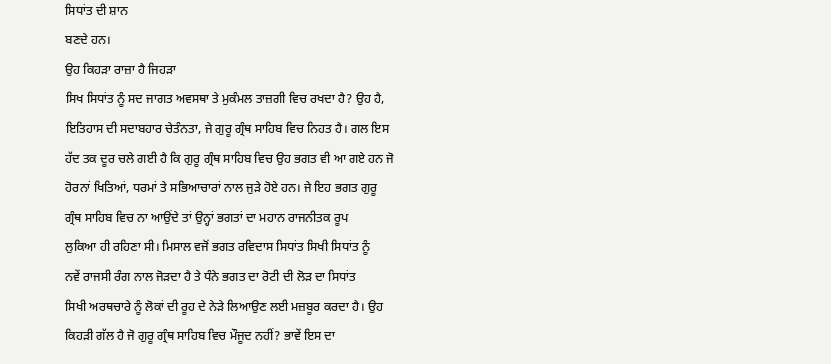ਸਿਧਾਂਤ ਦੀ ਸ਼ਾਨ
ਬਣਦੇ ਹਨ।
ਉਹ ਕਿਹੜਾ ਰਾਜ਼ਾ ਹੈ ਜਿਹੜਾ
ਸਿਖ ਸਿਧਾਂਤ ਨੂੰ ਸਦ ਜਾਗਤ ਅਵਸਥਾ ਤੇ ਮੁਕੰਮਲ ਤਾਜ਼ਗੀ ਵਿਚ ਰਖਦਾ ਹੈ? ਉਹ ਹੈ,
ਇਤਿਹਾਸ ਦੀ ਸਦਾਬਹਾਰ ਚੇਤੰਨਤਾ, ਜੇ ਗੁਰੂ ਗ੍ਰੰਥ ਸਾਹਿਬ ਵਿਚ ਨਿਹਤ ਹੈ। ਗਲ ਇਸ
ਹੱਦ ਤਕ ਦੂਰ ਚਲੇ ਗਈ ਹੈ ਕਿ ਗੁਰੂ ਗ੍ਰੰਥ ਸਾਹਿਬ ਵਿਚ ਉਹ ਭਗਤ ਵੀ ਆ ਗਏ ਹਨ ਜੋ
ਹੋਰਨਾਂ ਖਿਤਿਆਂ, ਧਰਮਾਂ ਤੇ ਸਭਿਆਚਾਰਾਂ ਨਾਲ ਜੁੜੇ ਹੋਏ ਹਨ। ਜੇ ਇਹ ਭਗਤ ਗੁਰੂ
ਗ੍ਰੰਥ ਸਾਹਿਬ ਵਿਚ ਨਾ ਆਉਂਦੇ ਤਾਂ ਉਨ੍ਹਾਂ ਭਗਤਾਂ ਦਾ ਮਹਾਨ ਰਾਜਨੀਤਕ ਰੂਪ
ਲੁਕਿਆ ਹੀ ਰਹਿਣਾ ਸੀ। ਮਿਸਾਲ ਵਜੋਂ ਭਗਤ ਰਵਿਦਾਸ ਸਿਧਾਂਤ ਸਿਖੀ ਸਿਧਾਂਤ ਨੂੰ
ਨਵੇਂ ਰਾਜਸੀ ਰੰਗ ਨਾਲ ਜੋੜਦਾ ਹੈ ਤੇ ਧੰਨੇ ਭਗਤ ਦਾ ਰੋਟੀ ਦੀ ਲੋੜ ਦਾ ਸਿਧਾਂਤ
ਸਿਖੀ ਅਰਥਚਾਰੇ ਨੂੰ ਲੋਕਾਂ ਦੀ ਰੂਹ ਦੇ ਨੇੜੇ ਲਿਆਉਣ ਲਈ ਮਜ਼ਬੂਰ ਕਰਦਾ ਹੈ। ਉਹ
ਕਿਹੜੀ ਗੱਲ ਹੈ ਜੋ ਗੁਰੂ ਗ੍ਰੰਥ ਸਾਹਿਬ ਵਿਚ ਮੌਜੂਦ ਨਹੀਂ? ਭਾਵੇਂ ਇਸ ਦਾ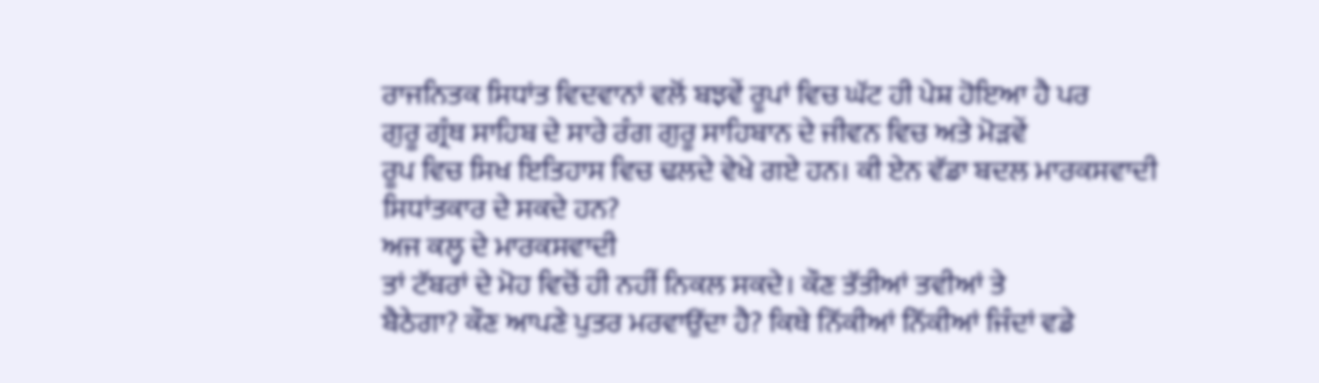ਰਾਜਨਿਤਕ ਸਿਧਾਂਤ ਵਿਦਵਾਨਾਂ ਵਲੋਂ ਬਝਵੇਂ ਰੂਪਾਂ ਵਿਚ ਘੱਟ ਹੀ ਪੇਸ਼ ਹੋਇਆ ਹੈ ਪਰ
ਗੁਰੂ ਗ੍ਰੰਥ ਸਾਹਿਬ ਦੇ ਸਾਰੇ ਰੰਗ ਗੁਰੂ ਸਾਹਿਬਾਨ ਦੇ ਜੀਵਨ ਵਿਚ ਅਤੇ ਮੋੜਵੇਂ
ਰੂਪ ਵਿਚ ਸਿਖ ਇਤਿਹਾਸ ਵਿਚ ਢਲਦੇ ਵੇਖੇ ਗਏ ਹਨ। ਕੀ ਏਨ ਵੱਡਾ ਬਦਲ ਮਾਰਕਸਵਾਦੀ
ਸਿਧਾਂਤਕਾਰ ਦੇ ਸਕਦੇ ਹਨ?
ਅਜ ਕਲ੍ਹ ਦੇ ਮਾਰਕਸਵਾਦੀ
ਤਾਂ ਟੱਬਰਾਂ ਦੇ ਮੋਹ ਵਿਚੋਂ ਹੀ ਨਹੀਂ ਨਿਕਲ ਸਕਦੇ। ਕੌਣ ਤੱਤੀਆਂ ਤਵੀਆਂ ਤੇ
ਬੈਠੇਗਾ? ਕੌਣ ਆਪਣੇ ਪੁਤਰ ਮਰਵਾਉਂਦਾ ਹੈ? ਕਿਥੇ ਨਿੱਕੀਆਂ ਨਿੱਕੀਆਂ ਜਿੰਦਾਂ ਵਡੇ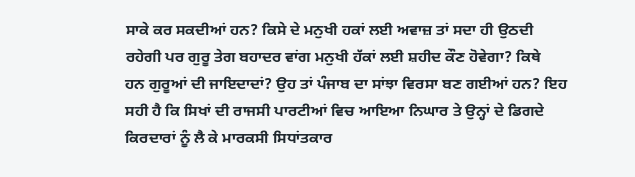ਸਾਕੇ ਕਰ ਸਕਦੀਆਂ ਹਨ? ਕਿਸੇ ਦੇ ਮਨੁਖੀ ਹਕਾਂ ਲਈ ਅਵਾਜ਼ ਤਾਂ ਸਦਾ ਹੀ ਉਠਦੀ
ਰਹੇਗੀ ਪਰ ਗੁਰੂ ਤੇਗ ਬਹਾਦਰ ਵਾਂਗ ਮਨੁਖੀ ਹੱਕਾਂ ਲਈ ਸ਼ਹੀਦ ਕੌਣ ਹੋਵੇਗਾ? ਕਿਥੇ
ਹਨ ਗੁਰੂਆਂ ਦੀ ਜਾਇਦਾਦਾਂ? ਉਹ ਤਾਂ ਪੰਜਾਬ ਦਾ ਸਾਂਝਾ ਵਿਰਸਾ ਬਣ ਗਈਆਂ ਹਨ? ਇਹ
ਸਹੀ ਹੈ ਕਿ ਸਿਖਾਂ ਦੀ ਰਾਜਸੀ ਪਾਰਟੀਆਂ ਵਿਚ ਆਇਆ ਨਿਘਾਰ ਤੇ ਉਨ੍ਹਾਂ ਦੇ ਡਿਗਦੇ
ਕਿਰਦਾਰਾਂ ਨੂੰ ਲੈ ਕੇ ਮਾਰਕਸੀ ਸਿਧਾਂਤਕਾਰ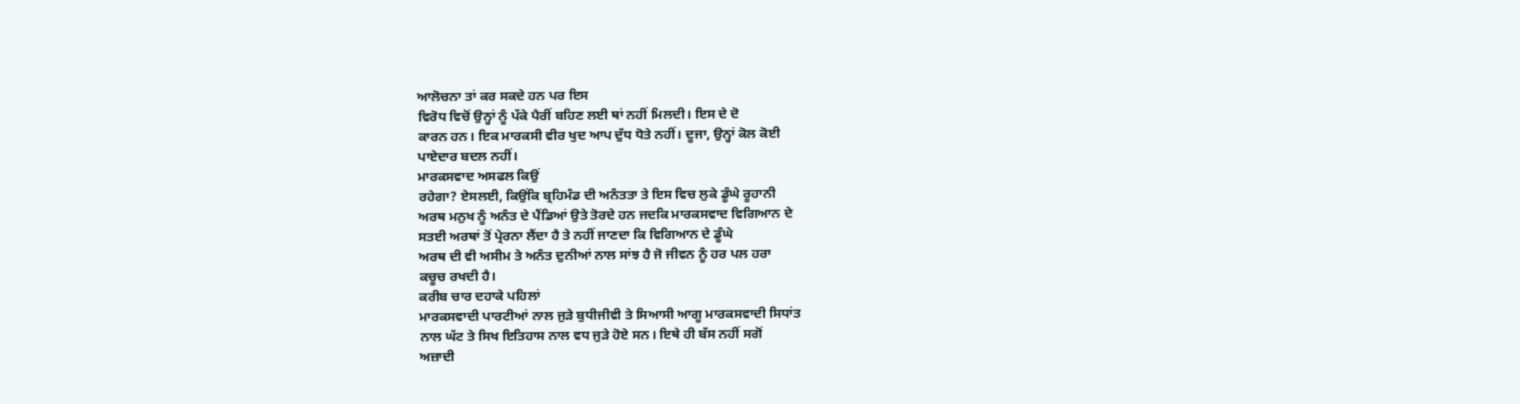ਆਲੋਚਨਾ ਤਾਂ ਕਰ ਸਕਦੇ ਹਨ ਪਰ ਇਸ
ਵਿਰੋਧ ਵਿਚੋਂ ਉਨ੍ਹਾਂ ਨੂੰ ਪੱਕੇ ਪੈਰੀਂ ਬਹਿਣ ਲਈ ਥਾਂ ਨਹੀਂ ਮਿਲਦੀ। ਇਸ ਦੇ ਦੋ
ਕਾਰਨ ਹਨ। ਇਕ ਮਾਰਕਸੀ ਵੀਰ ਖੁਦ ਆਪ ਦੁੱਧ ਧੋਤੇ ਨਹੀਂ। ਦੂਜਾ, ਉਨ੍ਹਾਂ ਕੋਲ ਕੋਈ
ਪਾਏਦਾਰ ਬਦਲ ਨਹੀਂ।
ਮਾਰਕਸਵਾਦ ਅਸਫਲ ਕਿਉਂ
ਰਹੇਗਾ? ਏਸਲਈ, ਕਿਉਂਕਿ ਬ੍ਰਹਿਮੰਡ ਦੀ ਅਨੰਤਤਾ ਤੇ ਇਸ ਵਿਚ ਲੁਕੇ ਡੂੰਘੇ ਰੂਹਾਨੀ
ਅਰਥ ਮਨੁਖ ਨੂੰ ਅਨੰਤ ਦੇ ਪੈਂਡਿਆਂ ਉਤੇ ਤੋਰਦੇ ਹਨ ਜਦਕਿ ਮਾਰਕਸਵਾਦ ਵਿਗਿਆਨ ਦੇ
ਸਤਈ ਅਰਥਾਂ ਤੋਂ ਪ੍ਰੇਰਨਾ ਲੈਂਦਾ ਹੈ ਤੇ ਨਹੀਂ ਜਾਣਦਾ ਕਿ ਵਿਗਿਆਨ ਦੇ ਡੂੰਘੇ
ਅਰਥ ਦੀ ਵੀ ਅਸੀਮ ਤੇ ਅਨੰਤ ਦੁਨੀਆਂ ਨਾਲ ਸਾਂਝ ਹੈ ਜੋ ਜੀਵਨ ਨੂੰ ਹਰ ਪਲ ਹਰਾ
ਕਚੂਚ ਰਖਦੀ ਹੈ।
ਕਰੀਬ ਚਾਰ ਦਹਾਕੇ ਪਹਿਲਾਂ
ਮਾਰਕਸਵਾਦੀ ਪਾਰਟੀਆਂ ਨਾਲ ਜੁੜੇ ਬੁਧੀਜੀਵੀ ਤੇ ਸਿਆਸੀ ਆਗੂ ਮਾਰਕਸਵਾਦੀ ਸਿਧਾਂਤ
ਨਾਲ ਘੱਟ ਤੇ ਸਿਖ ਇਤਿਹਾਸ ਨਾਲ ਵਧ ਜੁੜੇ ਹੋਏ ਸਨ। ਇਥੇ ਹੀ ਬੱਸ ਨਹੀਂ ਸਗੋਂ
ਅਜ਼ਾਦੀ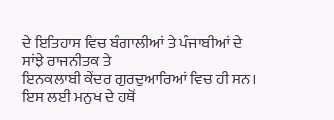ਦੇ ਇਤਿਹਾਸ ਵਿਚ ਬੰਗਾਲੀਆਂ ਤੇ ਪੰਜਾਬੀਆਂ ਦੇ ਸਾਂਝੇ ਰਾਜਨੀਤਕ ਤੇ
ਇਨਕਲਾਬੀ ਕੇਂਦਰ ਗੁਰਦੁਆਰਿਆਂ ਵਿਚ ਹੀ ਸਨ। ਇਸ ਲਈ ਮਨੁਖ ਦੇ ਹਥੋਂ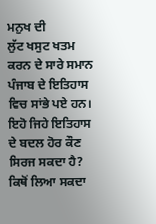ਮਨੁਖ ਦੀ
ਲੁੱਟ ਖਸੁਟ ਖਤਮ ਕਰਨ ਦੇ ਸਾਰੇ ਸਮਾਨ ਪੰਜਾਬ ਦੇ ਇਤਿਹਾਸ ਵਿਚ ਸਾਂਭੇ ਪਏ ਹਨ।
ਇਹੋ ਜਿਹੇ ਇਤਿਹਾਸ ਦੇ ਬਦਲ ਹੋਰ ਕੌਣ ਸਿਰਜ ਸਕਦਾ ਹੈ? ਕਿਥੋਂ ਲਿਆ ਸਕਦਾ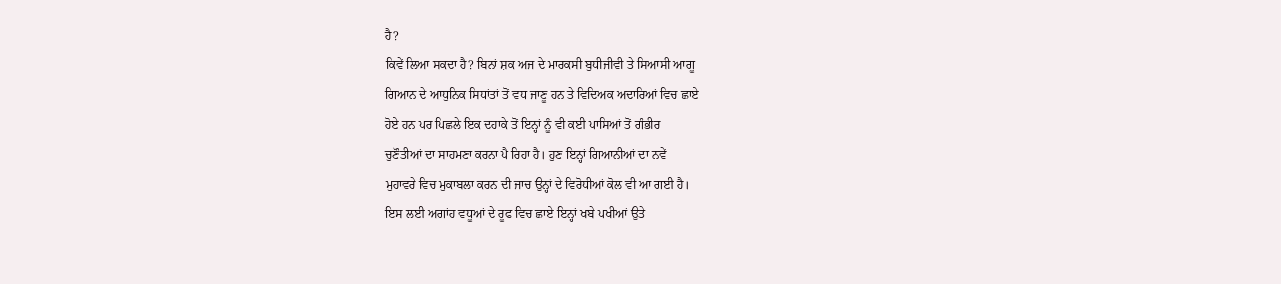ਹੈ?
ਕਿਵੇਂ ਲਿਆ ਸਕਦਾ ਹੈ? ਬਿਨਾਂ ਸ਼ਕ ਅਜ ਦੇ ਮਾਰਕਸੀ ਬੁਧੀਜੀਵੀ ਤੇ ਸਿਆਸੀ ਆਗੂ
ਗਿਆਨ ਦੇ ਆਧੁਨਿਕ ਸਿਧਾਂਤਾਂ ਤੋਂ ਵਧ ਜਾਣੂ ਹਨ ਤੇ ਵਿਦਿਅਕ ਅਦਾਰਿਆਂ ਵਿਚ ਛਾਏ
ਹੋਏ ਹਨ ਪਰ ਪਿਛਲੇ ਇਕ ਦਹਾਕੇ ਤੋਂ ਇਨ੍ਹਾਂ ਨੂੰ ਵੀ ਕਈ ਪਾਸਿਆਂ ਤੋਂ ਗੰਭੀਰ
ਚੁਣੌਤੀਆਂ ਦਾ ਸਾਹਮਣਾ ਕਰਨਾ ਪੈ ਰਿਹਾ ਹੈ। ਹੁਣ ਇਨ੍ਹਾਂ ਗਿਆਨੀਆਂ ਦਾ ਨਵੇਂ
ਮੁਹਾਵਰੇ ਵਿਚ ਮੁਕਾਬਲਾ ਕਰਨ ਦੀ ਜਾਚ ਉਨ੍ਹਾਂ ਦੇ ਵਿਰੋਧੀਆਂ ਕੋਲ ਵੀ ਆ ਗਈ ਹੈ।
ਇਸ ਲਈ ਅਗਾਂਹ ਵਧੂਆਂ ਦੇ ਰੂਫ ਵਿਚ ਛਾਏ ਇਨ੍ਹਾਂ ਖਬੇ ਪਖੀਆਂ ਉਤੇ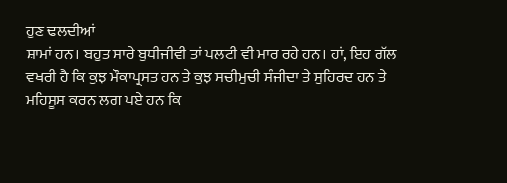ਹੁਣ ਢਲਦੀਆਂ
ਸ਼ਾਮਾਂ ਹਨ। ਬਹੁਤ ਸਾਰੇ ਬੁਧੀਜੀਵੀ ਤਾਂ ਪਲਟੀ ਵੀ ਮਾਰ ਰਹੇ ਹਨ। ਹਾਂ, ਇਹ ਗੱਲ
ਵਖਰੀ ਹੈ ਕਿ ਕੁਝ ਮੌਕਾਪ੍ਰਸਤ ਹਨ ਤੇ ਕੁਝ ਸਚੀਮੁਚੀ ਸੰਜੀਦਾ ਤੇ ਸੁਹਿਰਦ ਹਨ ਤੇ
ਮਹਿਸੂਸ ਕਰਨ ਲਗ ਪਏ ਹਨ ਕਿ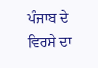ਪੰਜਾਬ ਦੇ ਵਿਰਸੇ ਦਾ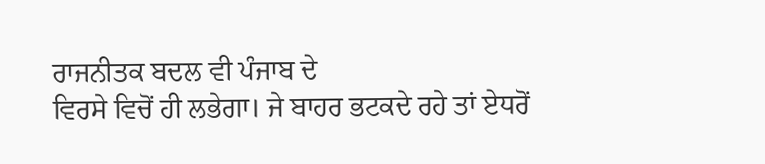ਰਾਜਨੀਤਕ ਬਦਲ ਵੀ ਪੰਜਾਬ ਦੇ
ਵਿਰਸੇ ਵਿਚੋਂ ਹੀ ਲਭੇਗਾ। ਜੇ ਬਾਹਰ ਭਟਕਦੇ ਰਹੇ ਤਾਂ ਏਧਰੋਂ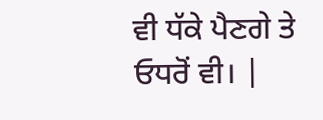ਵੀ ਧੱਕੇ ਪੈਣਗੇ ਤੇ
ਓਧਰੋਂ ਵੀ। |